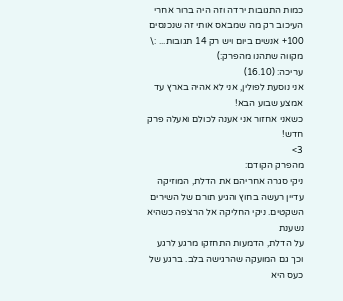כמות התגובות ירדה וזה היה ברור אחרי העיכוב רק מה שמבאס אותי זה שנכנסים 100+ אנשים ביום ויש רק 14 תגובות... :\
מקווה שתהנו מהפרק:)
עריכה: (16.10)
אני נוסעת לפולין, אני לא אהיה בארץ עד אמצע שבוע הבא!
כשאני אחזור אני אענה לכולם ואעלה פרק חדש!
3>
מהפרק הקודם:
ניקי סגרה אחריהם את הדלת, המוזיקה
עדיין רעשה בחוץ והגיע תורם של השירים השקטים. ניקי החליקה אל הרצפה כשהיא נשענת
על הדלת, הדמעות התחזקו מרגע לרגע וכך גם המועקה שהרגישה בלב. ברגע של כעס היא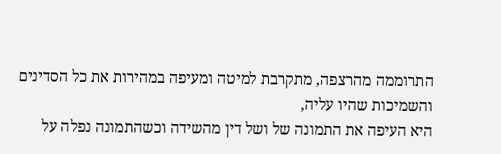התרוממה מהרצפה, מתקרבת למיטה ומעיפה במהירות את כל הסדינים והשמיכות שהיו עליה,
היא העיפה את התמונה של ושל דין מהשידה וכשהתמונה נפלה על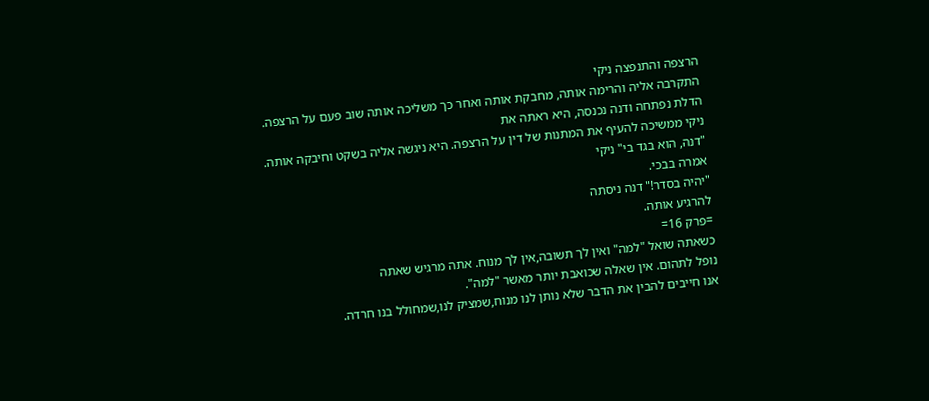הרצפה והתנפצה ניקי
התקרבה אליה והרימה אותה, מחבקת אותה ואחר כך משליכה אותה שוב פעם על הרצפה.
הדלת נפתחה ודנה נכנסה, היא ראתה את
ניקי ממשיכה להעיף את המתנות של דין על הרצפה. היא ניגשה אליה בשקט וחיבקה אותה.
"דנה, הוא בגד בי" ניקי
אמרה בבכי.
"יהיה בסדר!" דנה ניסתה
להרגיע אותה.
=פרק 16=
כשאתה שואל "למה" ואין לך תשובה,אין לך מנוח. אתה מרגיש שאתה
נופל לתהום. אין שאלה שכואבת יותר מאשר "למה".
אנו חייבים להבין את הדבר שלא נותן לנו מנוח,שמציק לנו,שמחולל בנו חרדה.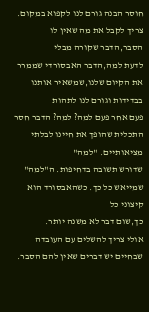חוסר הבנה גורם לנו לקפוא במקום. צריך לקבל את מה שאין לו הסבר,הדבר שקורה מבלי
לדעת למה,הדבר האבסורדי שממרר את הקיום שלנו,שמשאיר אותנו בבדידות וגורם לנו לתהות
פעם אחר פעם למה? למה? הדבר חסר התכלית שהופך את חיינו לבלתי מציאותיים. "למה"
שדורש תשובה בדחיפות. ה"למה" שמייאש כל כך. כשהאבסורד הוא קיצוני כל
כך,שום דבר לא משנה יותר.
אולי צריך להשלים עם העובדה שבחיים יש דברים שאין להם הסבר.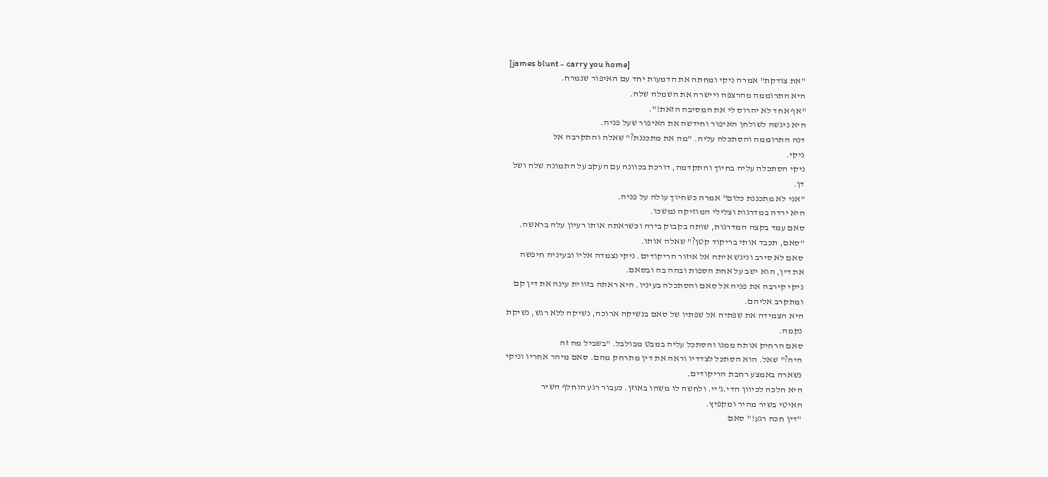[james blunt - carry you home]
"את צודקת" אמרה ניקי ומחתה את הדמעות יחד עם האיפור שנמרח.
היא התרוממה מהרצפה ויישרה את השמלה שלה.
"אף אחד לא יהרוס לי את המסיבה הזאת!".
היא ניגשה לשולחן האיפור וחידשה את האיפור שעל פניה.
דנה התרוממה והסתכלה עליה. "מה את מתכננת?" שאלה והתקרבה אל
ניקי.
ניקי הסתכלה עליה בחיוך והתקדמה, דורכת בכוונה עם העקב על התמונה שלה ושל
דן.
"אני לא מתכננת כלום" אמרה כשחיוך עולה על פניה.
היא ירדה במדרגות וצלילי המוזיקה נמשכו.
סאם עמד בקצה המדרגות, שותה בקבוק בירה וכשראתה אותו רעיון עלה בראשה.
"סאם, תכבד אותי בריקוד קטן?" שאלה אותו.
סאם לא סירב וניגש איתה אל איזור הריקודים. ניקי נצמדה אליו ובעיניה חיפשה
את דין, הוא ישב על אחת הספות ובהה בה ובסאם.
ניקי קירבה את פניה אל סאם והסתכלה בעיניו. היא ראתה בזווית עינה את דין קם
ומתקרב אליהם.
היא הצמידה את שפתיה אל שפתיו של סאם בנשיקה ארוכה, נשיקה ללא רגש, נשיקת
נקמה.
סאם הרחיק אותה ממנו והסתכל עליה במבט מבולבל. "בשביל מה זה
היה?" שאל. הוא הסתכל לצדדיו וראה את דין מתרחק מהם. סאם מיהר אחריו וניקי
נשארה באמצע רחבת הריקודים.
היא הלכה לכיוון הדי.ג'יי. ולחשה לו משהו באוזן. כעבור רגע הוחלף השיר
האיטי בשיר מהיר ומקפיץ.
"דין חכה רגע!" סאם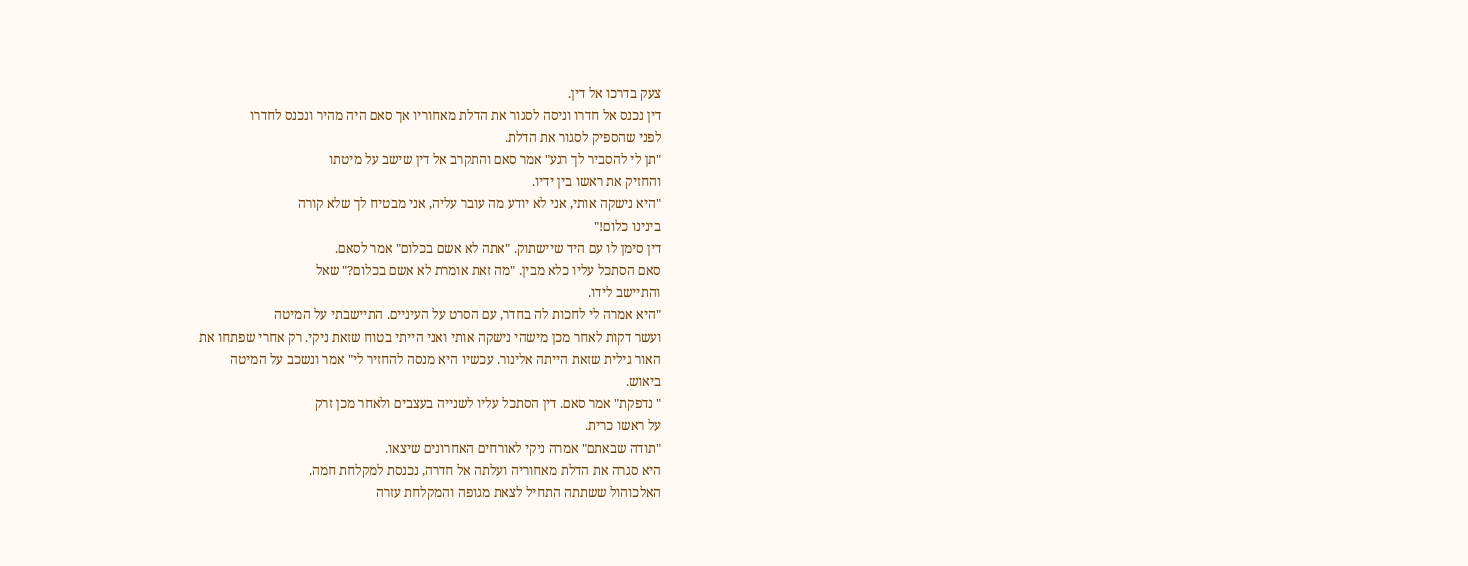צעק בדרכו אל דין.
דין נכנס אל חדרו וניסה לסגור את הדלת מאחוריו אך סאם היה מהיר ונכנס לחדרו
לפני שהספיק לסגור את הדלת.
"תן לי להסביר לך רגע" אמר סאם והתקרב אל דין שישב על מיטתו
והחזיק את ראשו בין ידיו.
"היא נישקה אותי, אני לא יודע מה עובר עליה, אני מבטיח לך שלא קורה
בינינו כלום!"
דין סימן לו עם היד שיישתוק. "אתה לא אשם בכלום" אמר לסאם.
סאם הסתכל עליו כלא מבין. "מה זאת אומרת לא אשם בכלום?" שאל
והתיישב לידו.
"היא אמרה לי לחכות לה בחדר, עם הסרט על העיניים. התיישבתי על המיטה
ועשר דקות לאחר מכן מישהי נישקה אותי ואני הייתי בטוח שזאת ניקי. רק אחרי שפתחו את
האור גילית שזאת הייתה אלינור. עכשיו היא מנסה להחזיר לי" אמר ונשכב על המיטה
ביאוש.
" נדפקת" אמר סאם. דין הסתכל עליו לשנייה בעצבים ולאחר מכן זרק
על ראשו כרית.
"תודה שבאתם" אמרה ניקי לאורחים האחרונים שיצאו.
היא סגרה את הדלת מאחוריה ועלתה אל חדרה, נכנסת למקלחת חמה.
האלכוהול ששתתה התחיל לצאת מגופה והמקלחת עזרה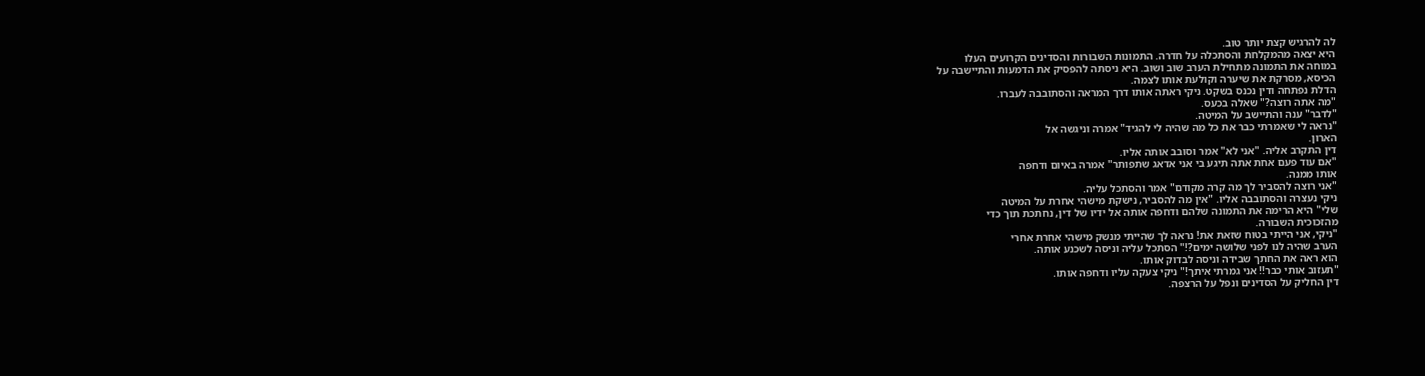לה להרגיש קצת יותר טוב.
היא יצאה מהמקלחת והסתכלה על חדרה. התמונות השבורות והסדינים הקרועים העלו
במוחה את התמונה מתחילת הערב שוב ושוב. היא ניסתה להפסיק את הדמעות והתיישבה על
הכיסא, מסרקת את שיערה וקולעת אותו לצמה.
הדלת נפתחה ודין נכנס בשקט. ניקי ראתה אותו דרך המראה והסתובבה לעברו.
"מה אתה רוצה?" שאלה בכעס.
"לדבר" ענה והתיישב על המיטה.
"נראה לי שאמרתי כבר את כל מה שהיה לי להגיד" אמרה וניגשה אל
הארון.
דין התקרב אליה. "אני לא" אמר וסובב אותה אליו.
"אם עוד פעם אחת אתה תיגע בי אני אדאג שתפותר" אמרה באיום ודחפה
אותו ממנה.
"אני רוצה להסביר לך מה קרה מקודם" אמר והסתכל עליה.
ניקי נעצרה והסתובבה אליו. "אין מה להסביר, נישקת מישהי אחרת על המיטה
שלי" היא הרימה את התמונה שלהם ודחפה אותה אל ידיו של דין, נחתכת תוך כדי
מהזכוכית השבורה.
"ניקי, אני הייתי בטוח שזאת את! נראה לך שהייתי מנשק מישהי אחרת אחרי
הערב שהיה לנו לפני שלושה ימים?!" הסתכל עליה וניסה לשכנע אותה.
הוא ראה את החתך שבידה וניסה לבדוק אותו.
"תעזוב אותי כבר!! אני גמרתי איתך!" ניקי צעקה עליו ודחפה אותו.
דין החליק על הסדינים ונפל על הרצפה.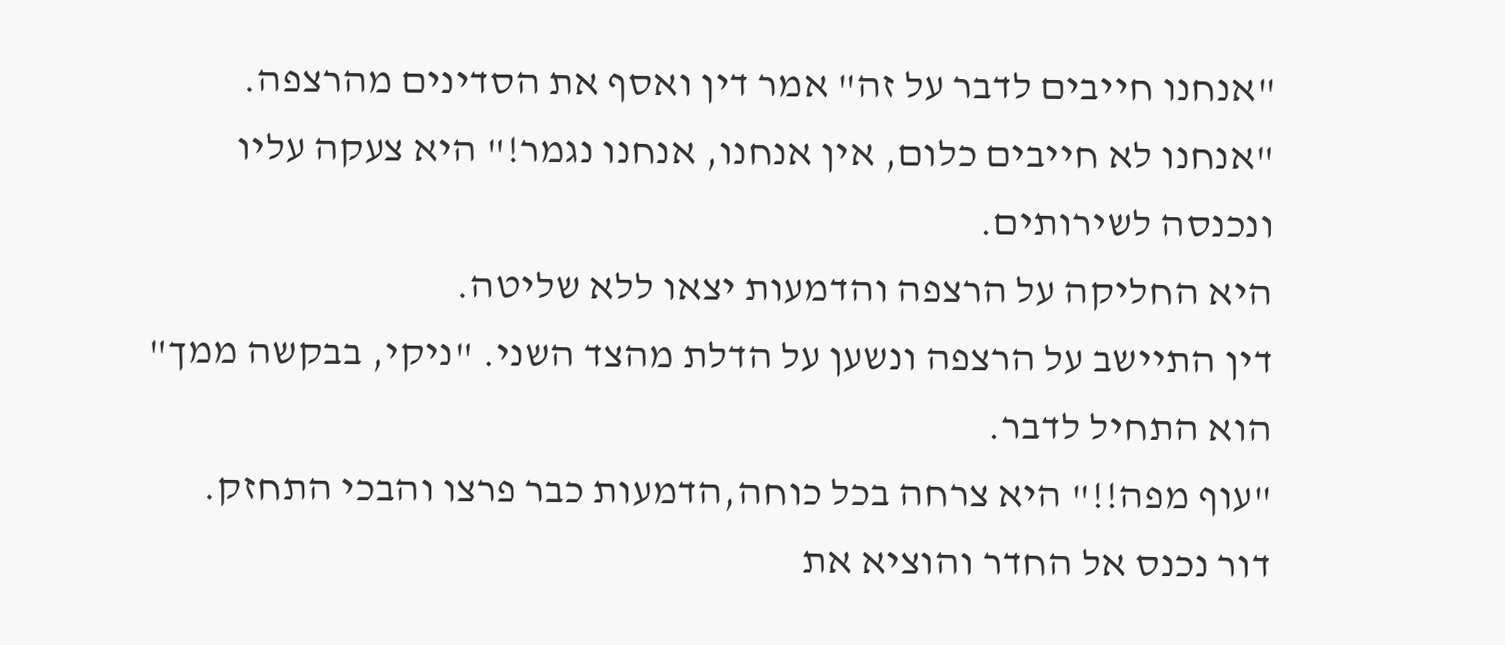"אנחנו חייבים לדבר על זה" אמר דין ואסף את הסדינים מהרצפה.
"אנחנו לא חייבים כלום, אין אנחנו, אנחנו נגמר!" היא צעקה עליו
ונכנסה לשירותים.
היא החליקה על הרצפה והדמעות יצאו ללא שליטה.
דין התיישב על הרצפה ונשען על הדלת מהצד השני. "ניקי, בבקשה ממך"
הוא התחיל לדבר.
"עוף מפה!!" היא צרחה בכל כוחה,הדמעות כבר פרצו והבכי התחזק.
דור נכנס אל החדר והוציא את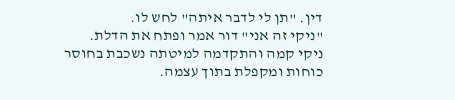דין. "תן לי לדבר איתה" לחש לו.
"ניקי זה אני" דור אמר ופתח את הדלת.
ניקי קמה והתקדמה למיטתה נשכבת בחוסר כוחות ומקפלת בתוך עצמה.